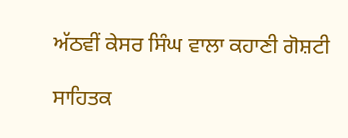ਅੱਠਵੀਂ ਕੇਸਰ ਸਿੰਘ ਵਾਲਾ ਕਹਾਣੀ ਗੋਸ਼ਟੀ

ਸਾਹਿਤਕ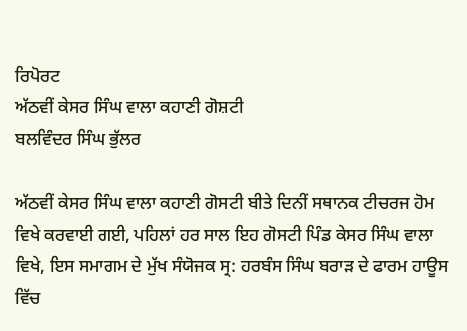ਰਿਪੋਰਟ
ਅੱਠਵੀਂ ਕੇਸਰ ਸਿੰਘ ਵਾਲਾ ਕਹਾਣੀ ਗੋਸ਼ਟੀ
ਬਲਵਿੰਦਰ ਸਿੰਘ ਭੁੱਲਰ

ਅੱਠਵੀਂ ਕੇਸਰ ਸਿੰਘ ਵਾਲਾ ਕਹਾਣੀ ਗੋਸਟੀ ਬੀਤੇ ਦਿਨੀਂ ਸਥਾਨਕ ਟੀਚਰਜ ਹੋਮ ਵਿਖੇ ਕਰਵਾਈ ਗਈ, ਪਹਿਲਾਂ ਹਰ ਸਾਲ ਇਹ ਗੋਸਟੀ ਪਿੰਡ ਕੇਸਰ ਸਿੰਘ ਵਾਲਾ ਵਿਖੇ, ਇਸ ਸਮਾਗਮ ਦੇ ਮੁੱਖ ਸੰਯੋਜਕ ਸ੍ਰ: ਹਰਬੰਸ ਸਿੰਘ ਬਰਾੜ ਦੇ ਫਾਰਮ ਹਾਊਸ ਵਿੱਚ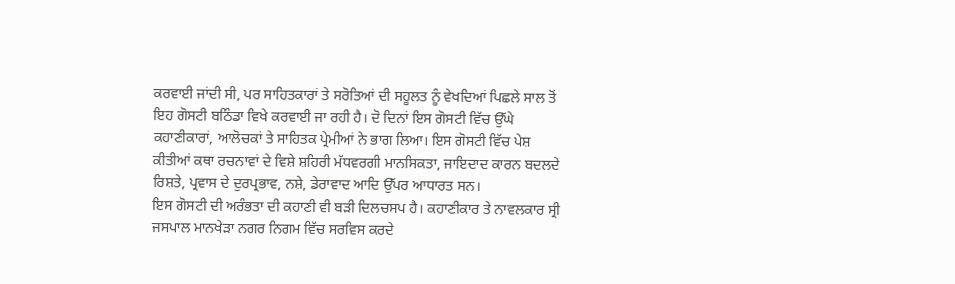ਕਰਵਾਈ ਜਾਂਦੀ ਸੀ, ਪਰ ਸਾਹਿਤਕਾਰਾਂ ਤੇ ਸਰੋਤਿਆਂ ਦੀ ਸਹੂਲਤ ਨੂੰ ਵੇਖਦਿਆਂ ਪਿਛਲੇ ਸਾਲ ਤੋਂ ਇਹ ਗੋਸਟੀ ਬਠਿੰਡਾ ਵਿਖੇ ਕਰਵਾਈ ਜਾ ਰਹੀ ਹੈ। ਦੋ ਦਿਨਾਂ ਇਸ ਗੋਸਟੀ ਵਿੱਚ ਉੱਘੇ ਕਹਾਣੀਕਾਰਾਂ, ਆਲੋਚਕਾਂ ਤੇ ਸਾਹਿਤਕ ਪ੍ਰੇਮੀਆਂ ਨੇ ਭਾਗ ਲਿਆ। ਇਸ ਗੋਸਟੀ ਵਿੱਚ ਪੇਸ਼ ਕੀਤੀਆਂ ਕਥਾ ਰਚਨਾਵਾਂ ਦੇ ਵਿਸ਼ੇ ਸ਼ਹਿਰੀ ਮੱਧਵਰਗੀ ਮਾਨਸਿਕਤਾ, ਜਾਇਦਾਦ ਕਾਰਨ ਬਦਲਦੇ ਰਿਸ਼ਤੇ, ਪ੍ਰਵਾਸ ਦੇ ਦੁਰਪ੍ਰਭਾਵ, ਨਸ਼ੇ, ਡੇਰਾਵਾਦ ਆਦਿ ਉੱਪਰ ਆਧਾਰਤ ਸਨ।
ਇਸ ਗੋਸਟੀ ਦੀ ਅਰੰਭਤਾ ਦੀ ਕਹਾਣੀ ਵੀ ਬੜੀ ਦਿਲਚਸਪ ਹੈ। ਕਹਾਣੀਕਾਰ ਤੇ ਨਾਵਲਕਾਰ ਸ੍ਰੀ ਜਸਪਾਲ ਮਾਨਖੇੜਾ ਨਗਰ ਨਿਗਮ ਵਿੱਚ ਸਰਵਿਸ ਕਰਦੇ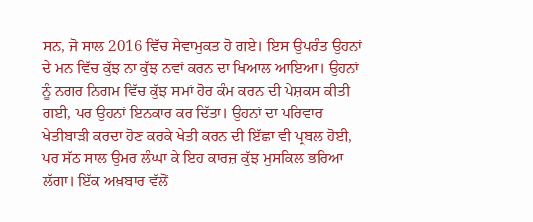ਸਨ, ਜੋ ਸਾਲ 2016 ਵਿੱਚ ਸੇਵਾਮੁਕਤ ਹੋ ਗਏ। ਇਸ ਉਪਰੰਤ ਉਹਨਾਂ ਦੇ ਮਨ ਵਿੱਚ ਕੁੱਝ ਨਾ ਕੁੱਝ ਨਵਾਂ ਕਰਨ ਦਾ ਖਿਆਲ ਆਇਆ। ਉਹਨਾਂ ਨੂੰ ਨਗਰ ਨਿਗਮ ਵਿੱਚ ਕੁੱਝ ਸਮਾਂ ਹੋਰ ਕੰਮ ਕਰਨ ਦੀ ਪੇਸ਼ਕਸ ਕੀਤੀ ਗਈ, ਪਰ ਉਹਨਾਂ ਇਨਕਾਰ ਕਰ ਦਿੱਤਾ। ਉਹਨਾਂ ਦਾ ਪਰਿਵਾਰ ਖੇਤੀਬਾੜੀ ਕਰਦਾ ਹੋਣ ਕਰਕੇ ਖੇਤੀ ਕਰਨ ਦੀ ਇੱਛਾ ਵੀ ਪ੍ਰਬਲ ਹੋਈ, ਪਰ ਸੱਠ ਸਾਲ ਉਮਰ ਲੰਘਾ ਕੇ ਇਹ ਕਾਰਜ਼ ਕੁੱਝ ਮੁਸਕਿਲ ਭਰਿਆ ਲੱਗਾ। ਇੱਕ ਅਖ਼ਬਾਰ ਵੱਲੋਂ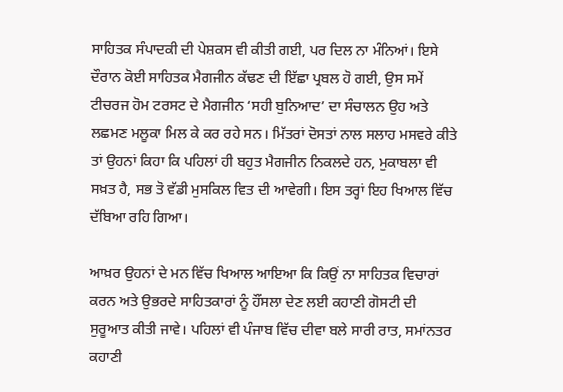ਸਾਹਿਤਕ ਸੰਪਾਦਕੀ ਦੀ ਪੇਸ਼ਕਸ ਵੀ ਕੀਤੀ ਗਈ, ਪਰ ਦਿਲ ਨਾ ਮੰਨਿਆਂ। ਇਸੇ ਦੌਰਾਨ ਕੋਈ ਸਾਹਿਤਕ ਮੈਗਜੀਨ ਕੱਢਣ ਦੀ ਇੱਛਾ ਪ੍ਰਬਲ ਹੋ ਗਈ, ਉਸ ਸਮੇਂ ਟੀਚਰਜ ਹੋਮ ਟਰਸਟ ਦੇ ਮੈਗਜੀਨ ‘ਸਹੀ ਬੁਨਿਆਦ’ ਦਾ ਸੰਚਾਲਨ ਉਹ ਅਤੇ ਲਛਮਣ ਮਲੂਕਾ ਮਿਲ ਕੇ ਕਰ ਰਹੇ ਸਨ। ਮਿੱਤਰਾਂ ਦੋਸਤਾਂ ਨਾਲ ਸਲਾਹ ਮਸਵਰੇ ਕੀਤੇ ਤਾਂ ਉਹਨਾਂ ਕਿਹਾ ਕਿ ਪਹਿਲਾਂ ਹੀ ਬਹੁਤ ਮੈਗਜੀਨ ਨਿਕਲਦੇ ਹਨ, ਮੁਕਾਬਲਾ ਵੀ ਸਖ਼ਤ ਹੈ, ਸਭ ਤੋ ਵੱਡੀ ਮੁਸਕਿਲ ਵਿਤ ਦੀ ਆਵੇਗੀ। ਇਸ ਤਰ੍ਹਾਂ ਇਹ ਖਿਆਲ ਵਿੱਚ ਦੱਬਿਆ ਰਹਿ ਗਿਆ।

ਆਖ਼ਰ ਉਹਨਾਂ ਦੇ ਮਨ ਵਿੱਚ ਖਿਆਲ ਆਇਆ ਕਿ ਕਿਉਂ ਨਾ ਸਾਹਿਤਕ ਵਿਚਾਰਾਂ ਕਰਨ ਅਤੇ ਉਭਰਦੇ ਸਾਹਿਤਕਾਰਾਂ ਨੂੰ ਹੌਂਸਲਾ ਦੇਣ ਲਈ ਕਹਾਣੀ ਗੋਸਟੀ ਦੀ ਸੁਰੂਆਤ ਕੀਤੀ ਜਾਵੇ। ਪਹਿਲਾਂ ਵੀ ਪੰਜਾਬ ਵਿੱਚ ਦੀਵਾ ਬਲੇ ਸਾਰੀ ਰਾਤ, ਸਮਾਂਨਤਰ ਕਹਾਣੀ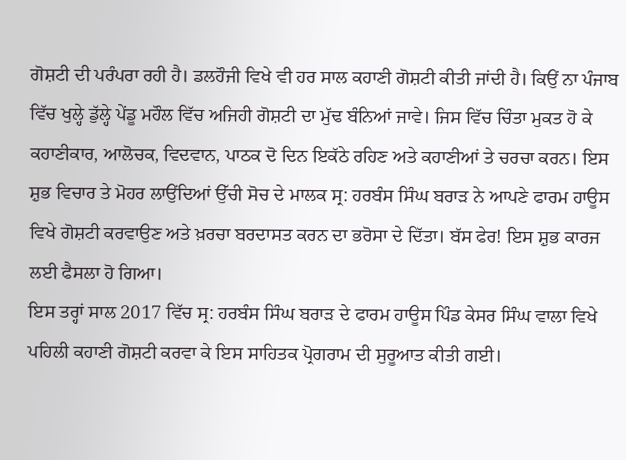ਗੋਸ਼ਟੀ ਦੀ ਪਰੰਪਰਾ ਰਹੀ ਹੈ। ਡਲਹੌਜੀ ਵਿਖੇ ਵੀ ਹਰ ਸਾਲ ਕਹਾਣੀ ਗੋਸ਼ਟੀ ਕੀਤੀ ਜਾਂਦੀ ਹੈ। ਕਿਉਂ ਨਾ ਪੰਜਾਬ ਵਿੱਚ ਖੁਲ੍ਹੇ ਡੁੱਲ੍ਹੇ ਪੇਂਡੂ ਮਹੌਲ ਵਿੱਚ ਅਜਿਹੀ ਗੋਸ਼ਟੀ ਦਾ ਮੁੱਢ ਬੰਨਿਆਂ ਜਾਵੇ। ਜਿਸ ਵਿੱਚ ਚਿੰਤਾ ਮੁਕਤ ਹੋ ਕੇ ਕਹਾਣੀਕਾਰ, ਆਲੋਚਕ, ਵਿਦਵਾਨ, ਪਾਠਕ ਦੋ ਦਿਨ ਇਕੱਠੇ ਰਹਿਣ ਅਤੇ ਕਹਾਣੀਆਂ ਤੇ ਚਰਚਾ ਕਰਨ। ਇਸ ਸ਼ੁਭ ਵਿਚਾਰ ਤੇ ਮੋਹਰ ਲਾਉਂਦਿਆਂ ਉੱਚੀ ਸੋਚ ਦੇ ਮਾਲਕ ਸ੍ਰ: ਹਰਬੰਸ ਸਿੰਘ ਬਰਾੜ ਨੇ ਆਪਣੇ ਫਾਰਮ ਹਾਊਸ ਵਿਖੇ ਗੋਸ਼ਟੀ ਕਰਵਾਉਣ ਅਤੇ ਖ਼ਰਚਾ ਬਰਦਾਸਤ ਕਰਨ ਦਾ ਭਰੋਸਾ ਦੇ ਦਿੱਤਾ। ਬੱਸ ਫੇਰ! ਇਸ ਸ਼ੁਭ ਕਾਰਜ ਲਈ ਫੈਸਲਾ ਹੋ ਗਿਆ।
ਇਸ ਤਰ੍ਹਾਂ ਸਾਲ 2017 ਵਿੱਚ ਸ੍ਰ: ਹਰਬੰਸ ਸਿੰਘ ਬਰਾੜ ਦੇ ਫਾਰਮ ਹਾਊਸ ਪਿੰਡ ਕੇਸਰ ਸਿੰਘ ਵਾਲਾ ਵਿਖੇ ਪਹਿਲੀ ਕਹਾਣੀ ਗੋਸ਼ਟੀ ਕਰਵਾ ਕੇ ਇਸ ਸਾਹਿਤਕ ਪ੍ਰੋਗਰਾਮ ਦੀ ਸੁਰੂਆਤ ਕੀਤੀ ਗਈ।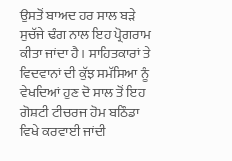ਉਸਤੋਂ ਬਾਅਦ ਹਰ ਸਾਲ ਬੜੇ ਸੁਚੱਜੇ ਢੰਗ ਨਾਲ ਇਹ ਪ੍ਰੋਗਰਾਮ ਕੀਤਾ ਜਾਂਦਾ ਹੈ। ਸਾਹਿਤਕਾਰਾਂ ਤੇ ਵਿਦਵਾਨਾਂ ਦੀ ਕੁੱਝ ਸਮੱਸਿਆ ਨੂੰ ਵੇਖਦਿਆਂ ਹੁਣ ਦੋ ਸਾਲ ਤੋਂ ਇਹ ਗੋਸ਼ਟੀ ਟੀਚਰਜ ਹੋਮ ਬਠਿੰਡਾ ਵਿਖੇ ਕਰਵਾਈ ਜਾਂਦੀ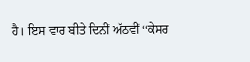ਹੈ। ਇਸ ਵਾਰ ਬੀਤੇ ਦਿਨੀਂ ਅੱਠਵੀਂ ‘‘ਕੇਸਰ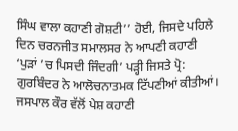ਸਿੰਘ ਵਾਲਾ ਕਹਾਣੀ ਗੋਸ਼ਟੀ’’ ਹੋਈ, ਜਿਸਦੇ ਪਹਿਲੇ ਦਿਨ ਚਰਨਜੀਤ ਸਮਾਲਸਰ ਨੇ ਆਪਣੀ ਕਹਾਣੀ ‘ਪੁੜਾਂ ’ਚ ਪਿਸਦੀ ਜਿੰਦਗੀ’ ਪੜ੍ਹੀ ਜਿਸਤੇ ਪ੍ਰੋ: ਗੁਰਬਿੰਦਰ ਨੇ ਆਲੋਚਨਾਤਮਕ ਟਿੱਪਣੀਆਂ ਕੀਤੀਆਂ। ਜਸਪਾਲ ਕੌਰ ਵੱਲੋਂ ਪੇਸ਼ ਕਹਾਣੀ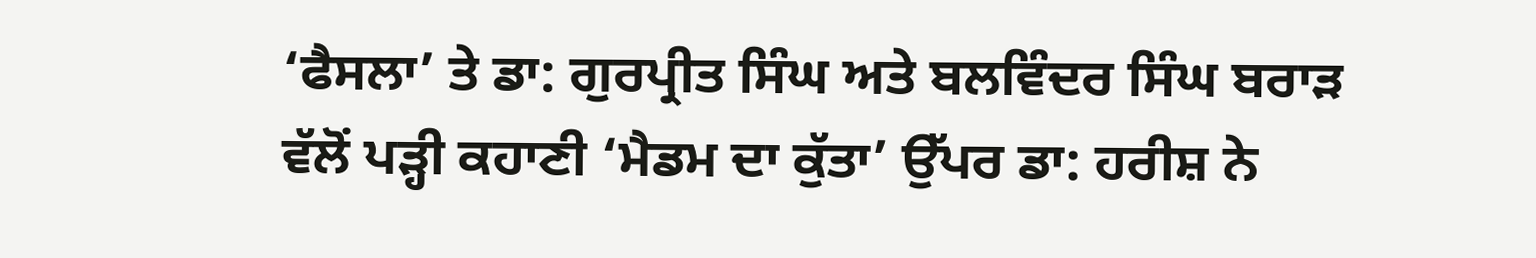‘ਫੈਸਲਾ’ ਤੇ ਡਾ: ਗੁਰਪ੍ਰੀਤ ਸਿੰਘ ਅਤੇ ਬਲਵਿੰਦਰ ਸਿੰਘ ਬਰਾੜ ਵੱਲੋਂ ਪੜ੍ਹੀ ਕਹਾਣੀ ‘ਮੈਡਮ ਦਾ ਕੁੱਤਾ’ ਉੱਪਰ ਡਾ: ਹਰੀਸ਼ ਨੇ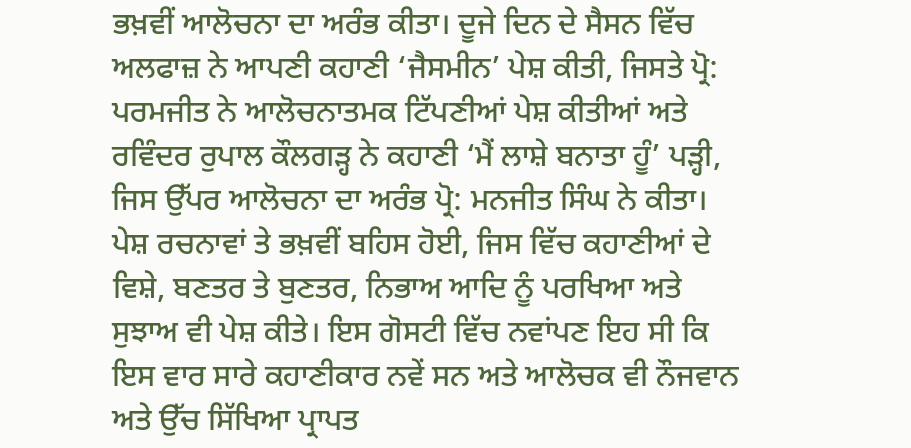ਭਖ਼ਵੀਂ ਆਲੋਚਨਾ ਦਾ ਅਰੰਭ ਕੀਤਾ। ਦੂਜੇ ਦਿਨ ਦੇ ਸੈਸਨ ਵਿੱਚ ਅਲਫਾਜ਼ ਨੇ ਆਪਣੀ ਕਹਾਣੀ ‘ਜੈਸਮੀਨ’ ਪੇਸ਼ ਕੀਤੀ, ਜਿਸਤੇ ਪ੍ਰੋ: ਪਰਮਜੀਤ ਨੇ ਆਲੋਚਨਾਤਮਕ ਟਿੱਪਣੀਆਂ ਪੇਸ਼ ਕੀਤੀਆਂ ਅਤੇ ਰਵਿੰਦਰ ਰੁਪਾਲ ਕੌਲਗੜ੍ਹ ਨੇ ਕਹਾਣੀ ‘ਮੈਂ ਲਾਸ਼ੇ ਬਨਾਤਾ ਹੂੰ’ ਪੜ੍ਹੀ, ਜਿਸ ਉੱਪਰ ਆਲੋਚਨਾ ਦਾ ਅਰੰਭ ਪ੍ਰੋ: ਮਨਜੀਤ ਸਿੰਘ ਨੇ ਕੀਤਾ। ਪੇਸ਼ ਰਚਨਾਵਾਂ ਤੇ ਭਖ਼ਵੀਂ ਬਹਿਸ ਹੋਈ, ਜਿਸ ਵਿੱਚ ਕਹਾਣੀਆਂ ਦੇ ਵਿਸ਼ੇ, ਬਣਤਰ ਤੇ ਬੁਣਤਰ, ਨਿਭਾਅ ਆਦਿ ਨੂੰ ਪਰਖਿਆ ਅਤੇ ਸੁਝਾਅ ਵੀ ਪੇਸ਼ ਕੀਤੇ। ਇਸ ਗੋਸਟੀ ਵਿੱਚ ਨਵਾਂਪਣ ਇਹ ਸੀ ਕਿ ਇਸ ਵਾਰ ਸਾਰੇ ਕਹਾਣੀਕਾਰ ਨਵੇਂ ਸਨ ਅਤੇ ਆਲੋਚਕ ਵੀ ਨੌਜਵਾਨ ਅਤੇ ਉੱਚ ਸਿੱਖਿਆ ਪ੍ਰਾਪਤ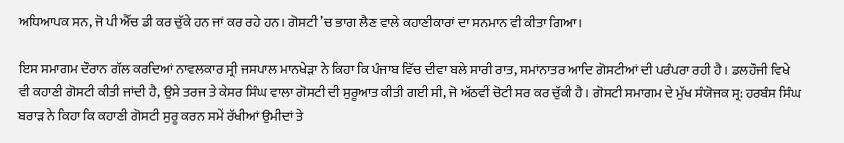ਅਧਿਆਪਕ ਸਨ, ਜੋ ਪੀ ਐੱਚ ਡੀ ਕਰ ਚੁੱਕੇ ਹਨ ਜਾਂ ਕਰ ਰਹੇ ਹਨ। ਗੋਸਟੀ ’ਚ ਭਾਗ ਲੈਣ ਵਾਲੇ ਕਹਾਣੀਕਾਰਾਂ ਦਾ ਸਨਮਾਨ ਵੀ ਕੀਤਾ ਗਿਆ।

ਇਸ ਸਮਾਗਮ ਦੌਰਾਨ ਗੱਲ ਕਰਦਿਆਂ ਨਾਵਲਕਾਰ ਸ੍ਰੀ ਜਸਪਾਲ ਮਾਨਖੇੜਾ ਨੇ ਕਿਹਾ ਕਿ ਪੰਜਾਬ ਵਿੱਚ ਦੀਵਾ ਬਲੇ ਸਾਰੀ ਰਾਤ, ਸਮਾਂਨਾਤਰ ਆਦਿ ਗੋਸਟੀਆਂ ਦੀ ਪਰੰਪਰਾ ਰਹੀ ਹੈ। ਡਲਹੌਜੀ ਵਿਖੇ ਵੀ ਕਹਾਣੀ ਗੋਸਟੀ ਕੀਤੀ ਜਾਂਦੀ ਹੈ, ਉਸੇ ਤਰਜ ਤੇ ਕੇਸਰ ਸਿੰਘ ਵਾਲਾ ਗੋਸਟੀ ਦੀ ਸੁਰੂਆਤ ਕੀਤੀ ਗਈ ਸੀ, ਜੋ ਅੱਠਵੀਂ ਚੋਟੀ ਸਰ ਕਰ ਚੁੱਕੀ ਹੈ। ਗੋਸਟੀ ਸਮਾਗਮ ਦੇ ਮੁੱਖ ਸੰਯੋਜਕ ਸ੍ਰ: ਹਰਬੰਸ ਸਿੰਘ ਬਰਾੜ ਨੇ ਕਿਹਾ ਕਿ ਕਹਾਣੀ ਗੋਸਟੀ ਸੁਰੂ ਕਰਨ ਸਮੇਂ ਰੱਖੀਆਂ ਉਮੀਦਾਂ ਤੇ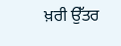ਖ਼ਰੀ ਉੱਤਰ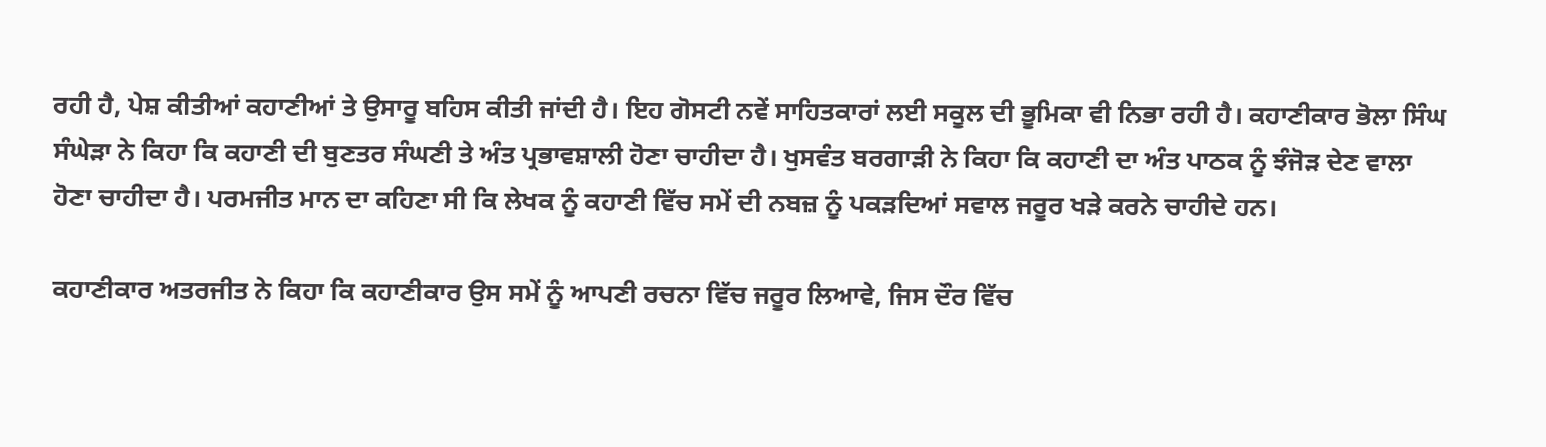ਰਹੀ ਹੈ, ਪੇਸ਼ ਕੀਤੀਆਂ ਕਹਾਣੀਆਂ ਤੇ ਉਸਾਰੂ ਬਹਿਸ ਕੀਤੀ ਜਾਂਦੀ ਹੈ। ਇਹ ਗੋਸਟੀ ਨਵੇਂ ਸਾਹਿਤਕਾਰਾਂ ਲਈ ਸਕੂਲ ਦੀ ਭੂਮਿਕਾ ਵੀ ਨਿਭਾ ਰਹੀ ਹੈ। ਕਹਾਣੀਕਾਰ ਭੋਲਾ ਸਿੰਘ ਸੰਘੇੜਾ ਨੇ ਕਿਹਾ ਕਿ ਕਹਾਣੀ ਦੀ ਬੁਣਤਰ ਸੰਘਣੀ ਤੇ ਅੰਤ ਪ੍ਰਭਾਵਸ਼ਾਲੀ ਹੋਣਾ ਚਾਹੀਦਾ ਹੈ। ਖੁਸਵੰਤ ਬਰਗਾੜੀ ਨੇ ਕਿਹਾ ਕਿ ਕਹਾਣੀ ਦਾ ਅੰਤ ਪਾਠਕ ਨੂੰ ਝੰਜੋੜ ਦੇਣ ਵਾਲਾ ਹੋਣਾ ਚਾਹੀਦਾ ਹੈ। ਪਰਮਜੀਤ ਮਾਨ ਦਾ ਕਹਿਣਾ ਸੀ ਕਿ ਲੇਖਕ ਨੂੰ ਕਹਾਣੀ ਵਿੱਚ ਸਮੇਂ ਦੀ ਨਬਜ਼ ਨੂੰ ਪਕੜਦਿਆਂ ਸਵਾਲ ਜਰੂਰ ਖੜੇ ਕਰਨੇ ਚਾਹੀਦੇ ਹਨ।

ਕਹਾਣੀਕਾਰ ਅਤਰਜੀਤ ਨੇ ਕਿਹਾ ਕਿ ਕਹਾਣੀਕਾਰ ਉਸ ਸਮੇਂ ਨੂੰ ਆਪਣੀ ਰਚਨਾ ਵਿੱਚ ਜਰੂਰ ਲਿਆਵੇ, ਜਿਸ ਦੌਰ ਵਿੱਚ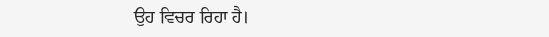ਉਹ ਵਿਚਰ ਰਿਹਾ ਹੈ।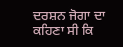ਦਰਸ਼ਨ ਜੋਗਾ ਦਾ ਕਹਿਣਾ ਸੀ ਕਿ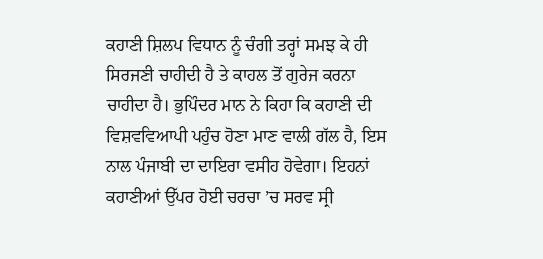ਕਹਾਣੀ ਸ਼ਿਲਪ ਵਿਧਾਨ ਨੂੰ ਚੰਗੀ ਤਰ੍ਹਾਂ ਸਮਝ ਕੇ ਹੀ ਸਿਰਜਣੀ ਚਾਹੀਦੀ ਹੈ ਤੇ ਕਾਹਲ ਤੋਂ ਗੁਰੇਜ ਕਰਨਾ ਚਾਹੀਦਾ ਹੈ। ਭੁਪਿੰਦਰ ਮਾਨ ਨੇ ਕਿਹਾ ਕਿ ਕਹਾਣੀ ਦੀ ਵਿਸ਼ਵਵਿਆਪੀ ਪਹੁੰਚ ਹੋਣਾ ਮਾਣ ਵਾਲੀ ਗੱਲ ਹੈ, ਇਸ ਨਾਲ ਪੰਜਾਬੀ ਦਾ ਦਾਇਰਾ ਵਸੀਹ ਹੋਵੇਗਾ। ਇਹਨਾਂ ਕਹਾਣੀਆਂ ਉੱਪਰ ਹੋਈ ਚਰਚਾ ’ਚ ਸਰਵ ਸ੍ਰੀ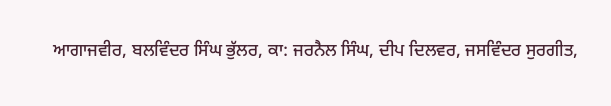ਆਗਾਜਵੀਰ, ਬਲਵਿੰਦਰ ਸਿੰਘ ਭੁੱਲਰ, ਕਾ: ਜਰਨੈਲ ਸਿੰਘ, ਦੀਪ ਦਿਲਵਰ, ਜਸਵਿੰਦਰ ਸੁਰਗੀਤ,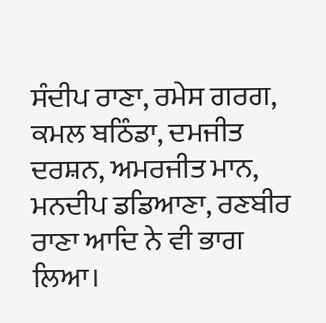ਸੰਦੀਪ ਰਾਣਾ, ਰਮੇਸ ਗਰਗ, ਕਮਲ ਬਠਿੰਡਾ, ਦਮਜੀਤ ਦਰਸ਼ਨ, ਅਮਰਜੀਤ ਮਾਨ, ਮਨਦੀਪ ਡਡਿਆਣਾ, ਰਣਬੀਰ ਰਾਣਾ ਆਦਿ ਨੇ ਵੀ ਭਾਗ ਲਿਆ।